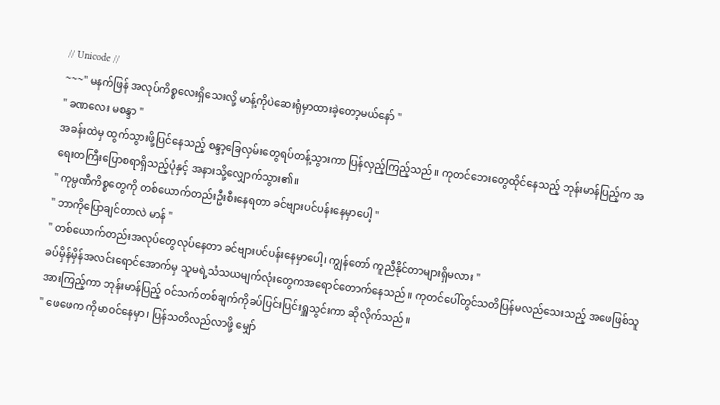// Unicode //
~~~" မနက်ဖြန် အလုပ်ကိစ္စလေးရှိသေးလို့ မာန့်ကိုပဲဆေးရုံမှာထားခဲ့တော့မယ်နော် "
" ခဏလေး မစန္ဒာ "
အခန်းထဲမှ ထွက်သွားဖို့ပြင်နေသည့် စန္ဒာ့ခြေလှမ်းတွေရပ်တန့်သွားကာ ပြန်လှည့်ကြည့်သည်။ ကုတင်ဘေးတွေထိုင်နေသည့် ဘုန်းမာန်ပြည့်က အရေးတကြီးပြောစရာရှိသည့်ပုံနှင့် အနားသို့လျှောက်သွား၏။
" ကုမ္ပဏီကိစ္စတွေကို တစ်ယောက်တည်းဦးစီးနေရတာ ခင်ဗျားပင်ပန်းနေမှာပေါ့ "
" ဘာကိုပြောချင်တာလဲ မာန် "
" တစ်ယောက်တည်းအလုပ်တွေလုပ်နေတာ ခင်ဗျားပင်ပန်းနေမှာပေါ့၊ ကျွန်တော် ကူညီနိုင်တာများရှိမလား "
ခပ်မှိန်မှိန်အလင်းရောင်အောက်မှ သူမရဲ့သံသယမျက်လုံးတွေကအရောင်တောက်နေသည်။ ကုတင်ပေါ်တွင်သတိပြန်မလည်သေးသည့် အဖေဖြစ်သူအားကြည့်ကာ ဘုန်းမာန်ပြည့် ဝင်သက်တစ်ချက်ကိုခပ်ပြင်းပြင်းရှူသွင်းကာ ဆိုလိုက်သည်။
" ဖေဖေက ကိုမာဝင်နေမှာ၊ ပြန်သတိလည်လာဖို့ မျှော်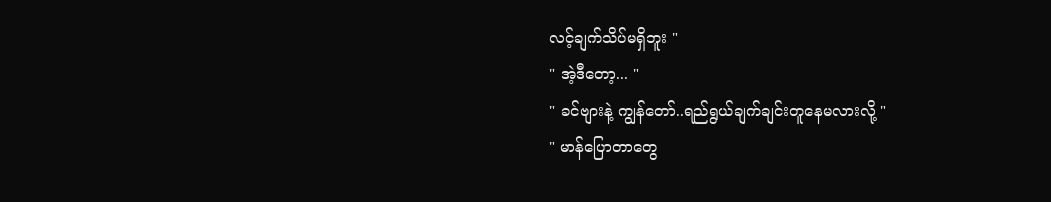လင့်ချက်သိပ်မရှိဘူး "
" အဲ့ဒီတော့... "
" ခင်ဗျားနဲ့ ကျွန်တော်..ရည်ရွယ်ချက်ချင်းတူနေမလားလို့ "
" မာန်ပြောတာတွေ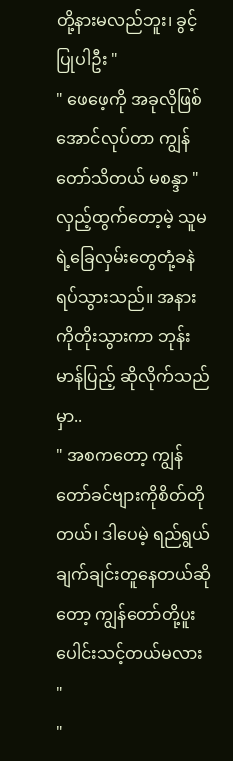တို့နားမလည်ဘူး၊ ခွင့်ပြုပါဦး "
" ဖေဖေ့ကို အခုလိုဖြစ်အောင်လုပ်တာ ကျွန်တော်သိတယ် မစန္ဒာ "
လှည့်ထွက်တော့မဲ့ သူမရဲ့ခြေလှမ်းတွေတုံ့ခနဲရပ်သွားသည်။ အနားကိုတိုးသွားကာ ဘုန်းမာန်ပြည့် ဆိုလိုက်သည်မှာ..
" အစကတော့ ကျွန်တော်ခင်ဗျားကိုစိတ်တိုတယ်၊ ဒါပေမဲ့ ရည်ရွယ်ချက်ချင်းတူနေတယ်ဆိုတော့ ကျွန်တော်တို့ပူးပေါင်းသင့်တယ်မလား "
"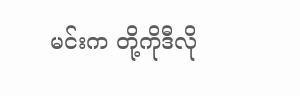မင်းက တို့ကိုဒီလို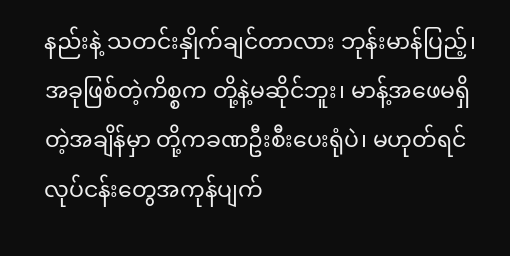နည်းနဲ့ သတင်းနှိုက်ချင်တာလား ဘုန်းမာန်ပြည့်၊ အခုဖြစ်တဲ့ကိစ္စက တို့နဲ့မဆိုင်ဘူး၊ မာန့်အဖေမရှိတဲ့အချိန်မှာ တို့ကခဏဦးစီးပေးရုံပဲ၊ မဟုတ်ရင် လုပ်ငန်းတွေအကုန်ပျက်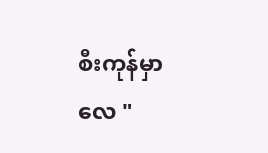စီးကုန်မှာလေ "